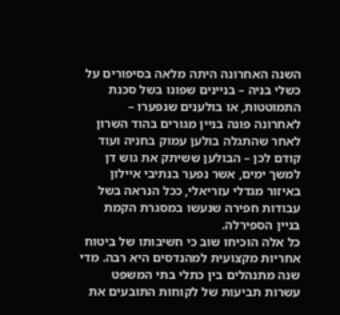השנה האחרונה היתה מלאה בסיפורים על כשלי בניה – בניינים שפונו בשל סכנת התמוטטות, או בולענים שנפערו – לאחרונה פונה בניין מגורים בהוד השרון לאחר שהתגלה בולען עמוק בחניה ועוד קודם לכן – הבולען ששיתק את גוש דן למשך ימים, אשר נפער בנתיבי איילון באיזור מגדלי עזריאלי, ככל הנראה בשל עבודות חפירה שנעשו במסגרת הקמת בניין הספירלה.
כל אלה הוכיחו שוב כי חשיבותו של ביטוח אחריות מקצועית למהנדסים היא רבה. מדי שנה מתנהלים בין כתלי בתי המשפט עשרות תביעות של לקוחות התובעים את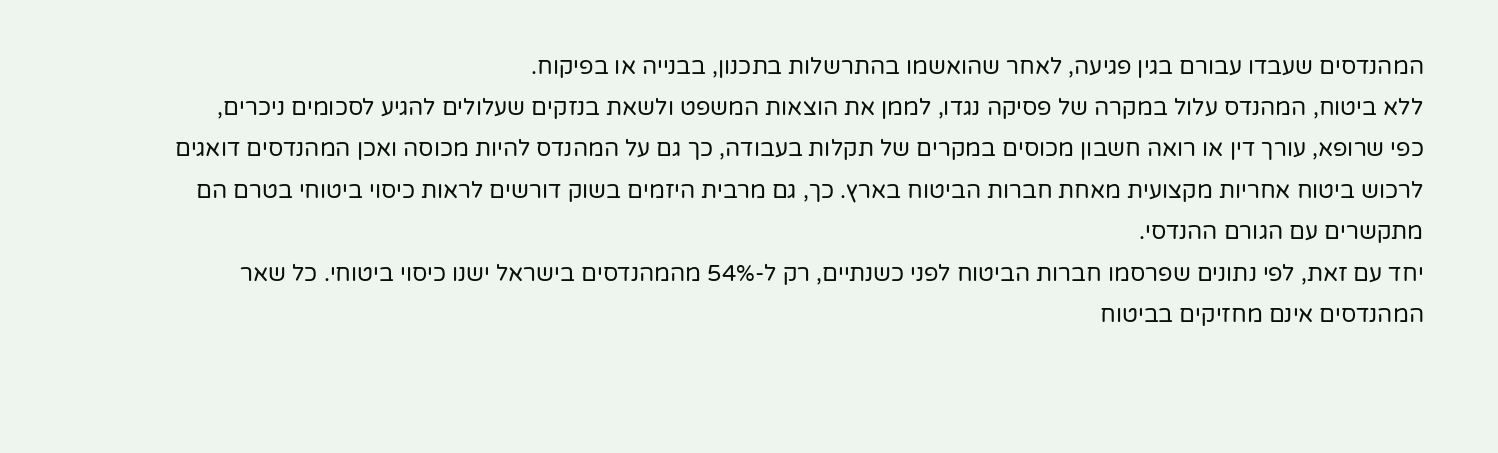המהנדסים שעבדו עבורם בגין פגיעה, לאחר שהואשמו בהתרשלות בתכנון, בבנייה או בפיקוח.
ללא ביטוח, המהנדס עלול במקרה של פסיקה נגדו, לממן את הוצאות המשפט ולשאת בנזקים שעלולים להגיע לסכומים ניכרים,
כפי שרופא, עורך דין או רואה חשבון מכוסים במקרים של תקלות בעבודה, כך גם על המהנדס להיות מכוסה ואכן המהנדסים דואגים לרכוש ביטוח אחריות מקצועית מאחת חברות הביטוח בארץ. כך, גם מרבית היזמים בשוק דורשים לראות כיסוי ביטוחי בטרם הם מתקשרים עם הגורם ההנדסי.
יחד עם זאת, לפי נתונים שפרסמו חברות הביטוח לפני כשנתיים, רק ל-54% מהמהנדסים בישראל ישנו כיסוי ביטוחי. כל שאר המהנדסים אינם מחזיקים בביטוח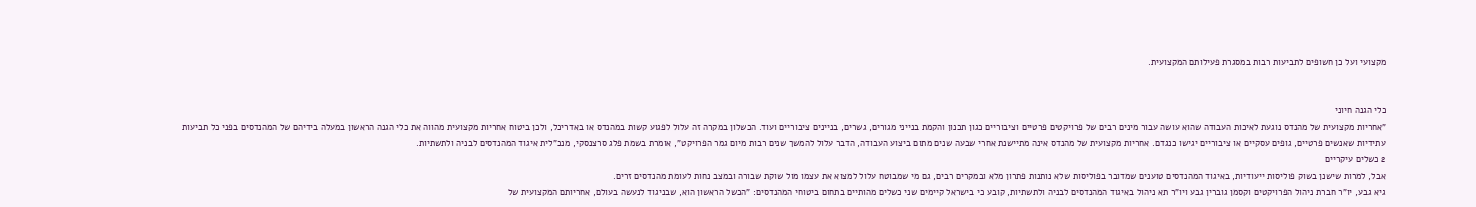מקצועי ועל כן חשופים לתביעות רבות במסגרת פעילותם המקצועית.


כלי הגנה חיוני
"אחריות מקצועית של מהנדס נוגעת לאיכות העבודה שהוא עושה עבור מינים רבים של פרויקטים פרטיים וציבוריים כגון תכנון והקמת בנייני מגורים, גשרים, בניינים ציבוריים ועוד. הכשלון במקרה זה עלול לפגוע קשות במהנדס או באדריכל, ולכן ביטוח אחריות מקצועית מהווה את כלי הגנה הראשון במעלה בידיהם של המהנדסים בפני כל תביעות עתידיות שאנשים פרטיים, גופים עסקיים או ציבוריים יגישו כנגדם. אחריות מקצועית של מהנדס אינה מתיישנת אחרי שבעה שנים מתום ביצוע העבודה, הדבר עלול להמשך שנים רבות מיום גמר הפרויקט", אומרת בשמת פלג סרצנסקי, מנכ"לית איגוד המהנדסים לבניה ולתשתיות.
2 כשלים עיקריים
אבל, למרות שישנן בשוק פוליסות ייעודיות, באיגוד המהנדסים טוענים שמדובר בפוליסות שלא נותנות פתרון מלא ובמקרים רבים, גם מי שמבוטח עלול למצוא את עצמו מול שוקת שבורה ובמצב נחות לעומת מהנדסים זרים.
גיא גבע, יו"ר חברת ניהול הפרויקטים וקסמן גוברין גבע ויו"ר תא ניהול באיגוד המהנדסים לבניה ולתשתיות, קובע כי בישראל קיימים שני כשלים מהותיים בתחום ביטוחי המהנדסים: "הכשל הראשון הוא, שבניגוד לנעשה בעולם, אחריותם המקצועית של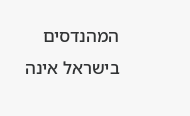המהנדסים בישראל אינה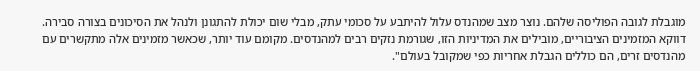מוגבלת לגובה הפוליסה שלהם. נוצר מצב שמהנדס עלול להיתבע על סכומי עתק, מבלי שום יכולת להתגונן ולנהל את הסיכונים בצורה סבירה. דווקא המזמינים הציבוריים, מובילים את המדיניות הזו, שגורמת נזקים רבים למהנדסים. מקומם עוד יותר, שכאשר מזמינים אלה מתקשרים עם מהנדסים זרים, הם כוללים הגבלת אחריות כפי שמקובל בעולם".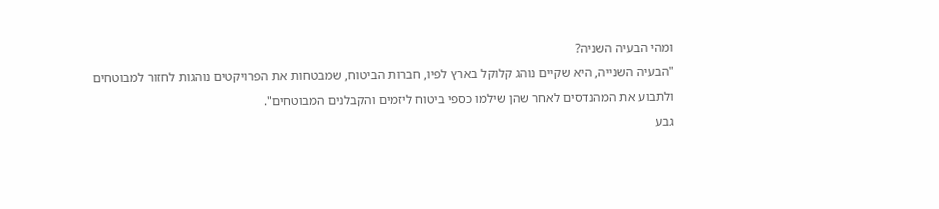ומהי הבעיה השניה?
"הבעיה השנייה, היא שקיים נוהג קלוקל בארץ לפיו, חברות הביטוח, שמבטחות את הפרויקטים נוהגות לחזור למבוטחים ולתבוע את המהנדסים לאחר שהן שילמו כספי ביטוח ליזמים והקבלנים המבוטחים".
גבע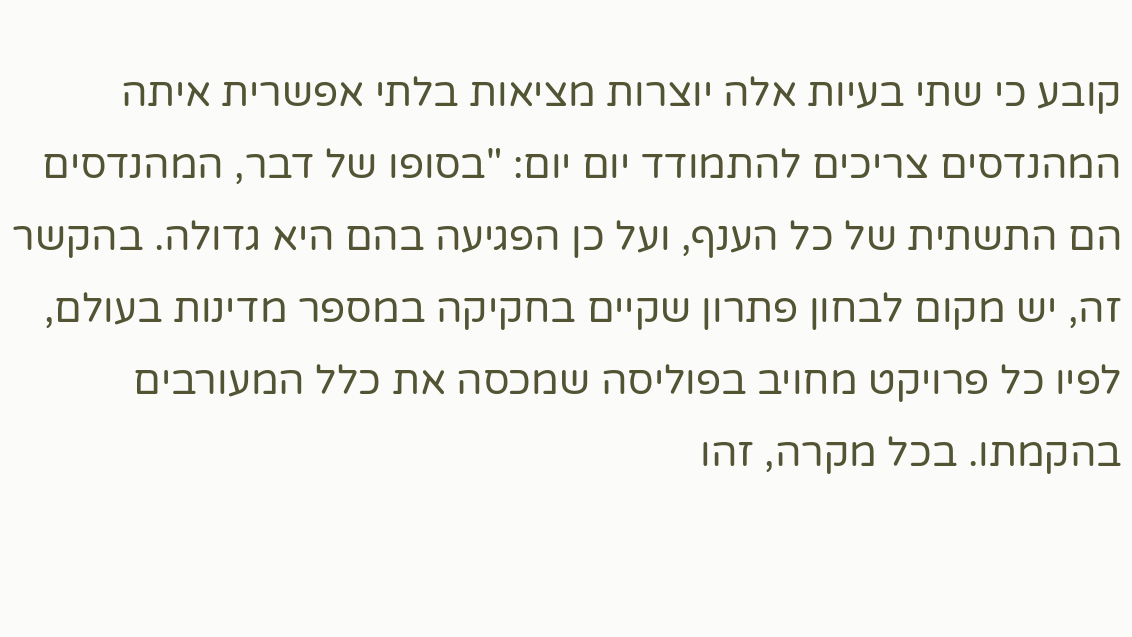קובע כי שתי בעיות אלה יוצרות מציאות בלתי אפשרית איתה המהנדסים צריכים להתמודד יום יום: "בסופו של דבר, המהנדסים הם התשתית של כל הענף, ועל כן הפגיעה בהם היא גדולה. בהקשר זה, יש מקום לבחון פתרון שקיים בחקיקה במספר מדינות בעולם, לפיו כל פרויקט מחויב בפוליסה שמכסה את כלל המעורבים בהקמתו. בכל מקרה, זהו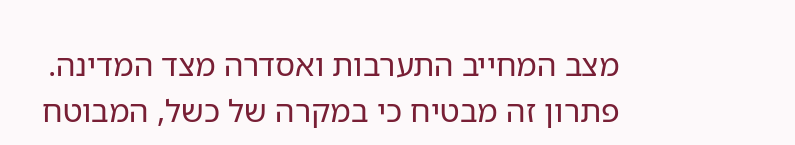מצב המחייב התערבות ואסדרה מצד המדינה. פתרון זה מבטיח כי במקרה של כשל, המבוטח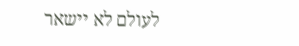לעולם לא יישאר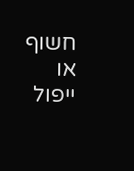חשוף או ייפול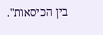בין הכיסאות".